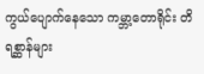ကွယ်ပျောက်နေသော ကမ္ဘာ့တောရိုင်း တိရစ္ဆာန်များ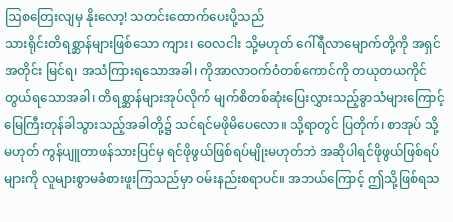ဩစတြေးလျမှ နိုးလော့! သတင်းထောက်ပေးပို့သည်
သားရိုင်းတိရစ္ဆာန်များဖြစ်သော ကျား၊ ဝေလငါး သို့မဟုတ် ဂေါ်ရီလာမျောက်တို့ကို အရှင်အတိုင်း မြင်ရ၊ အသံကြားရသောအခါ၊ ကိုအာလာဝက်ဝံတစ်ကောင်ကို တယုတယကိုင်တွယ်ရသောအခါ၊ တိရစ္ဆာန်များအုပ်လိုက် မျက်စိတစ်ဆုံးပြေးလွှားသည့်ခွာသံများကြောင့် မြေကြီးတုန်ခါသွားသည့်အခါတို့၌ သင်ရင်မဖိုမိပေလော။ သို့ရာတွင် ပြတိုက်၊ စာအုပ် သို့မဟုတ် ကွန်ပျူတာဖန်သားပြင်မှ ရင်ဖိုဖွယ်ဖြစ်ရပ်မျိုးမဟုတ်ဘဲ အဆိုပါရင်ဖိုဖွယ်ဖြစ်ရပ်များကို လူများစွာမခံစားဖူးကြသည်မှာ ဝမ်းနည်းစရာပင်။ အဘယ်ကြောင့် ဤသို့ဖြစ်ရသ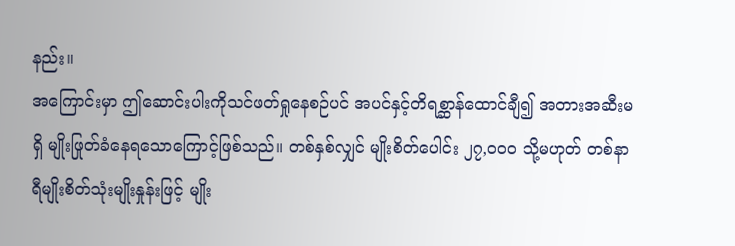နည်း။
အကြောင်းမှာ ဤဆောင်းပါးကိုသင်ဖတ်ရှုနေစဉ်ပင် အပင်နှင့်တိရစ္ဆာန်ထောင်ချီ၍ အတားအဆီးမရှိ မျိုးဖြုတ်ခံနေရသောကြောင့်ဖြစ်သည်။ တစ်နှစ်လျှင် မျိုးစိတ်ပေါင်း ၂၇,၀၀၀ သို့မဟုတ် တစ်နာရီမျိုးစိတ်သုံးမျိုးနှုန်းဖြင့် မျိုး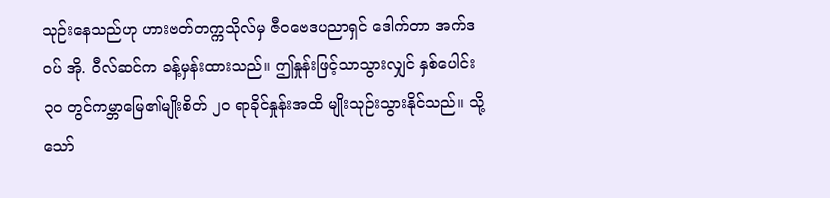သုဉ်းနေသည်ဟု ဟားဗတ်တက္ကသိုလ်မှ ဇီဝဗေဒပညာရှင် ဒေါက်တာ အက်ဒဝပ် အို. ဝီလ်ဆင်က ခန့်မှန်းထားသည်။ ဤနှုန်းဖြင့်သာသွားလျှင် နှစ်ပေါင်း ၃၀ တွင်ကမ္ဘာမြေ၏မျိုးစိတ် ၂၀ ရာခိုင်နှုန်းအထိ မျိုးသုဉ်းသွားနိုင်သည်။ သို့သော်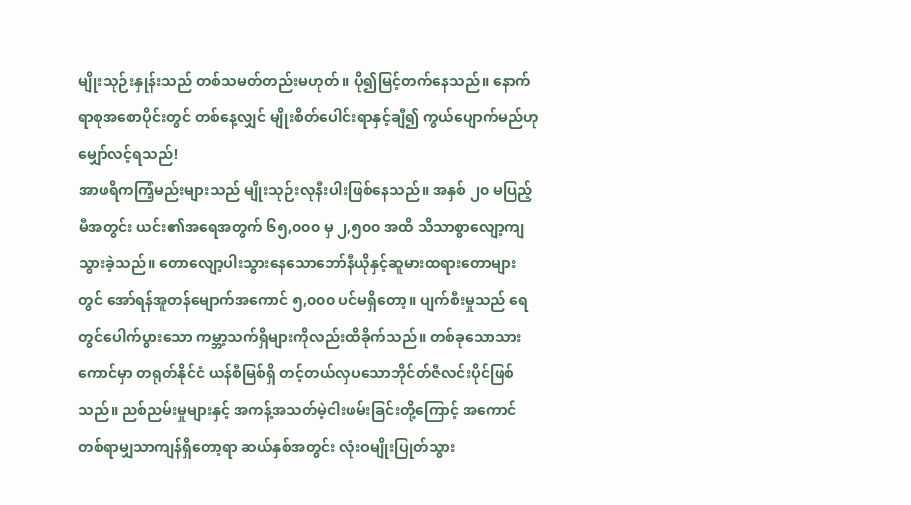မျိုးသုဉ်းနှုန်းသည် တစ်သမတ်တည်းမဟုတ်။ ပို၍မြင့်တက်နေသည်။ နောက်ရာစုအစောပိုင်းတွင် တစ်နေ့လျှင် မျိုးစိတ်ပေါင်းရာနှင့်ချီ၍ ကွယ်ပျောက်မည်ဟု မျှော်လင့်ရသည်!
အာဖရိကကြံ့မည်းများသည် မျိုးသုဉ်းလုနီးပါးဖြစ်နေသည်။ အနှစ် ၂၀ မပြည့်မီအတွင်း ယင်း၏အရေအတွက် ၆၅,၀၀၀ မှ ၂,၅၀၀ အထိ သိသာစွာလျော့ကျသွားခဲ့သည်။ တောလျော့ပါးသွားနေသောဘော်နီယိုနှင့်ဆူမားထရားတောများတွင် အော်ရန်အူတန်မျောက်အကောင် ၅,၀၀၀ ပင်မရှိတော့။ ပျက်စီးမှုသည် ရေတွင်ပေါက်ပွားသော ကမ္ဘာ့သက်ရှိများကိုလည်းထိခိုက်သည်။ တစ်ခုသောသားကောင်မှာ တရုတ်နိုင်ငံ ယန်စီမြစ်ရှိ တင့်တယ်လှပသောဘိုင်တ်ဇီလင်းပိုင်ဖြစ်သည်။ ညစ်ညမ်းမှုများနှင့် အကန့်အသတ်မဲ့ငါးဖမ်းခြင်းတို့ကြောင့် အကောင်တစ်ရာမျှသာကျန်ရှိတော့ရာ ဆယ်နှစ်အတွင်း လုံးဝမျိုးပြုတ်သွား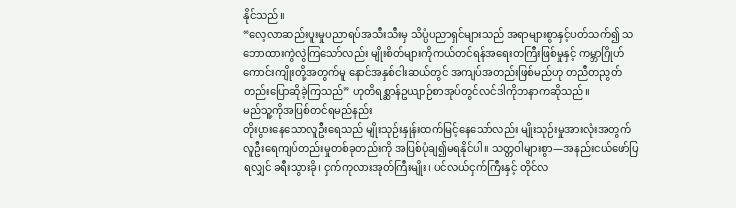နိုင်သည်။
“လေ့လာဆည်းပူးမှုပညာရပ်အသီးသီးမှ သိပ္ပံပညာရှင်များသည် အရာများစွာနှင့်ပတ်သက်၍ သဘောထားကွဲလွဲကြသော်လည်း မျိုးစိတ်များကိုကယ်တင်ရန်အရေးတကြီးဖြစ်မှုနှင့် ကမ္ဘာဂြိုဟ်ကောင်းကျိုးတို့အတွက်မူ နောင်အနှစ်ငါးဆယ်တွင် အကျပ်အတည်းဖြစ်မည်ဟု တညီတညွတ်တည်းပြောဆိုခဲ့ကြသည်” ဟုတိရစ္ဆာန်ဥယျာဉ်စာအုပ်တွင်လင်ဒါကိုဘနာကဆိုသည်။
မည်သူ့ကိုအပြစ်တင်ရမည်နည်း
တိုးပွားနေသောလူဦးရေသည် မျိုးသုဉ်းနှုန်းထက်မြင့်နေသော်လည်း မျိုးသုဉ်းမှုအားလုံးအတွက် လူဦးရေကျပ်တည်းမှုတစ်ခုတည်းကို အပြစ်ပုံချ၍မရနိုင်ပါ။ သတ္တဝါများစွာ—အနည်းငယ်ဖော်ပြရလျှင် ခရီးသွားခို၊ ငှက်ကုလားအုတ်ကြီးမျိုး၊ ပင်လယ်ငှက်ကြီးနှင့် တိုင်လ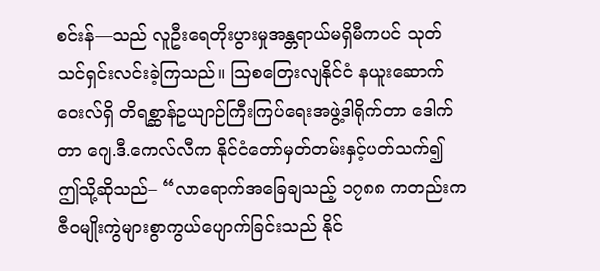စင်းန်—သည် လူဦးရေတိုးပွားမှုအန္တရာယ်မရှိမီကပင် သုတ်သင်ရှင်းလင်းခဲ့ကြသည်။ ဩစတြေးလျနိုင်ငံ နယူးဆောက်ဝေးလ်ရှိ တိရစ္ဆာန်ဥယျာဉ်ကြီးကြပ်ရေးအဖွဲ့ဒါရိုက်တာ ဒေါက်တာ ဂျေ.ဒီ.ကေလ်လီက နိုင်ငံတော်မှတ်တမ်းနှင့်ပတ်သက်၍ ဤသို့ဆိုသည်– “လာရောက်အခြေချသည့် ၁၇၈၈ ကတည်းက ဇီဝမျိုးကွဲများစွာကွယ်ပျောက်ခြင်းသည် နိုင်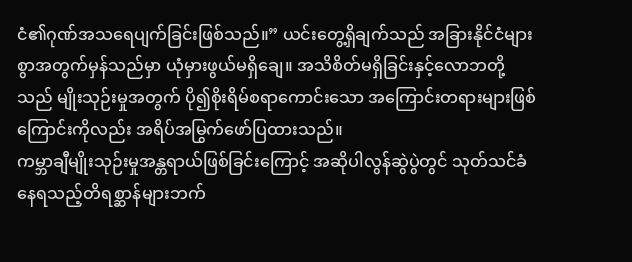ငံ၏ဂုဏ်အသရေပျက်ခြင်းဖြစ်သည်။” ယင်းတွေ့ရှိချက်သည် အခြားနိုင်ငံများစွာအတွက်မှန်သည်မှာ ယုံမှားဖွယ်မရှိချေ။ အသိစိတ်မရှိခြင်းနှင့်လောဘတို့သည် မျိုးသုဉ်းမှုအတွက် ပို၍စိုးရိမ်စရာကောင်းသော အကြောင်းတရားများဖြစ်ကြောင်းကိုလည်း အရိပ်အမြွက်ဖော်ပြထားသည်။
ကမ္ဘာချီမျိုးသုဉ်းမှုအန္တရာယ်ဖြစ်ခြင်းကြောင့် အဆိုပါလွန်ဆွဲပွဲတွင် သုတ်သင်ခံနေရသည့်တိရစ္ဆာန်များဘက်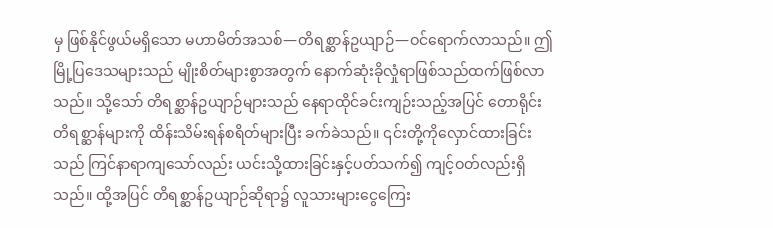မှ ဖြစ်နိုင်ဖွယ်မရှိသော မဟာမိတ်အသစ်—တိရစ္ဆာန်ဥယျာဉ်—ဝင်ရောက်လာသည်။ ဤမြို့ပြဒေသများသည် မျိုးစိတ်များစွာအတွက် နောက်ဆုံးခိုလှုံရာဖြစ်သည်ထက်ဖြစ်လာသည်။ သို့သော် တိရစ္ဆာန်ဥယျာဉ်များသည် နေရာထိုင်ခင်းကျဉ်းသည့်အပြင် တောရိုင်းတိရစ္ဆာန်များကို ထိန်းသိမ်းရန်စရိတ်များပြီး ခက်ခဲသည်။ ၎င်းတို့ကိုလှောင်ထားခြင်းသည် ကြင်နာရာကျသော်လည်း ယင်းသို့ထားခြင်းနှင့်ပတ်သက်၍ ကျင့်ဝတ်လည်းရှိသည်။ ထို့အပြင် တိရစ္ဆာန်ဥယျာဉ်ဆိုရာ၌ လူသားများငွေကြေး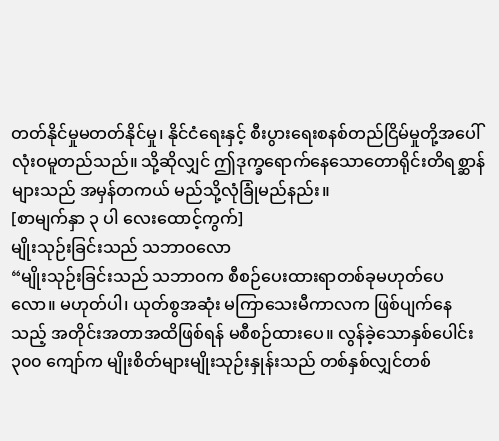တတ်နိုင်မှုမတတ်နိုင်မှု၊ နိုင်ငံရေးနှင့် စီးပွားရေးစနစ်တည်ငြိမ်မှုတို့အပေါ် လုံးဝမူတည်သည်။ သို့ဆိုလျှင် ဤဒုက္ခရောက်နေသောတောရိုင်းတိရစ္ဆာန်များသည် အမှန်တကယ် မည်သို့လုံခြုံမည်နည်း။
[စာမျက်နှာ ၃ ပါ လေးထောင့်ကွက်]
မျိုးသုဉ်းခြင်းသည် သဘာဝလော
“မျိုးသုဉ်းခြင်းသည် သဘာဝက စီစဉ်ပေးထားရာတစ်ခုမဟုတ်ပေလော။ မဟုတ်ပါ၊ ယုတ်စွအဆုံး မကြာသေးမီကာလက ဖြစ်ပျက်နေသည့် အတိုင်းအတာအထိဖြစ်ရန် မစီစဉ်ထားပေ။ လွန်ခဲ့သောနှစ်ပေါင်း ၃၀၀ ကျော်က မျိုးစိတ်များမျိုးသုဉ်းနှုန်းသည် တစ်နှစ်လျှင်တစ်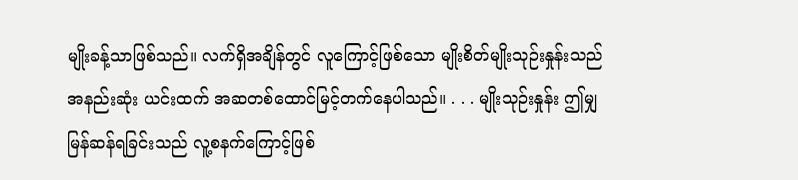မျိုးခန့်သာဖြစ်သည်။ လက်ရှိအချိန်တွင် လူကြောင့်ဖြစ်သော မျိုးစိတ်မျိုးသုဉ်းနှုန်းသည် အနည်းဆုံး ယင်းထက် အဆတစ်ထောင်မြင့်တက်နေပါသည်။ . . . မျိုးသုဉ်းနှုန်း ဤမျှမြန်ဆန်ရခြင်းသည် လူ့စနက်ကြောင့်ဖြစ်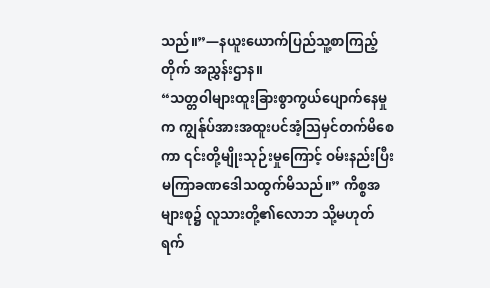သည်။”—နယူးယောက်ပြည်သူ့စာကြည့်တိုက် အညွှန်းဌာန။
“သတ္တဝါများထူးခြားစွာကွယ်ပျောက်နေမှုက ကျွန်ုပ်အားအထူးပင်အံ့သြမှင်တက်မိစေကာ ၎င်းတို့မျိုးသုဉ်းမှုကြောင့် ဝမ်းနည်းပြီး မကြာခဏဒေါသထွက်မိသည်။” ကိစ္စအများစု၌ လူသားတို့၏လောဘ သို့မဟုတ် ရက်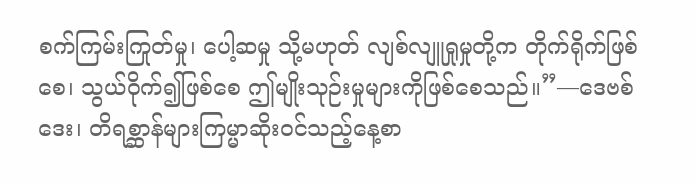စက်ကြမ်းကြုတ်မှု၊ ပေါ့ဆမှု သို့မဟုတ် လျစ်လျူရှုမှုတို့က တိုက်ရိုက်ဖြစ်စေ၊ သွယ်ဝိုက်၍ဖြစ်စေ ဤမျိုးသုဉ်းမှုများကိုဖြစ်စေသည်။”—ဒေဗစ်ဒေး၊ တိရစ္ဆာန်များကြမ္မာဆိုးဝင်သည့်နေ့စာ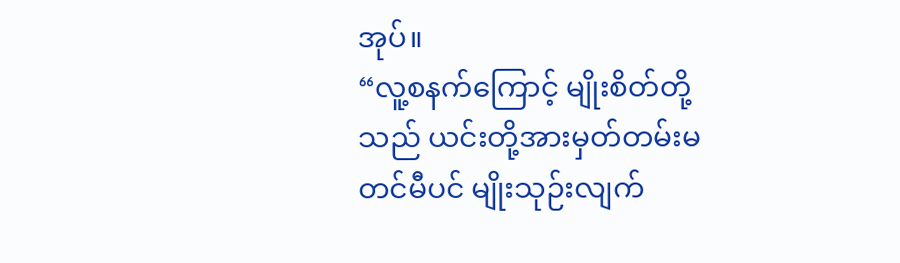အုပ်။
“လူ့စနက်ကြောင့် မျိုးစိတ်တို့သည် ယင်းတို့အားမှတ်တမ်းမတင်မီပင် မျိုးသုဉ်းလျက်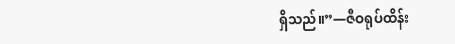ရှိသည်။”—ဇီဝရုပ်ထိန်း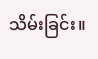သိမ်းခြင်း။